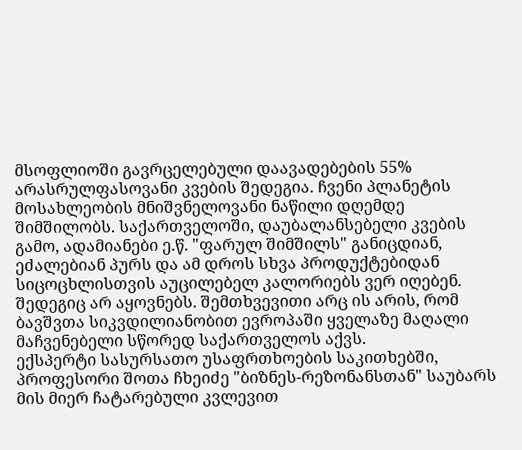მსოფლიოში გავრცელებული დაავადებების 55% არასრულფასოვანი კვების შედეგია. ჩვენი პლანეტის მოსახლეობის მნიშვნელოვანი ნაწილი დღემდე შიმშილობს. საქართველოში, დაუბალანსებელი კვების გამო, ადამიანები ე.წ. "ფარულ შიმშილს" განიცდიან, ეძალებიან პურს და ამ დროს სხვა პროდუქტებიდან სიცოცხლისთვის აუცილებელ კალორიებს ვერ იღებენ. შედეგიც არ აყოვნებს. შემთხვევითი არც ის არის, რომ ბავშვთა სიკვდილიანობით ევროპაში ყველაზე მაღალი მაჩვენებელი სწორედ საქართველოს აქვს.
ექსპერტი სასურსათო უსაფრთხოების საკითხებში, პროფესორი შოთა ჩხეიძე "ბიზნეს-რეზონანსთან" საუბარს მის მიერ ჩატარებული კვლევით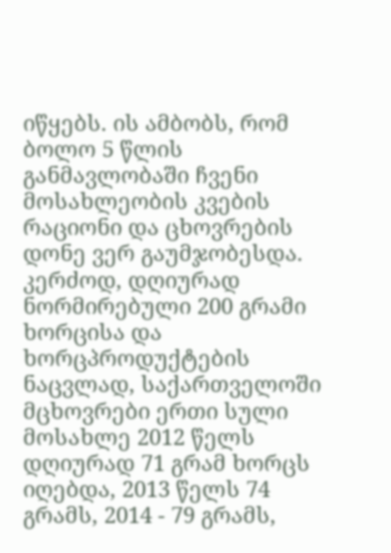იწყებს. ის ამბობს, რომ ბოლო 5 წლის განმავლობაში ჩვენი მოსახლეობის კვების რაციონი და ცხოვრების დონე ვერ გაუმჯობესდა. კერძოდ, დღიურად ნორმირებული 200 გრამი ხორცისა და ხორცპროდუქტების ნაცვლად, საქართველოში მცხოვრები ერთი სული მოსახლე 2012 წელს დღიურად 71 გრამ ხორცს იღებდა, 2013 წელს 74 გრამს, 2014 - 79 გრამს,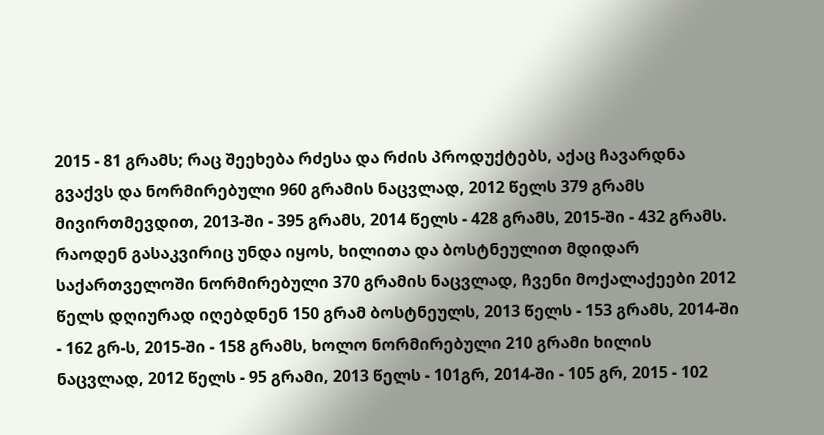2015 - 81 გრამს; რაც შეეხება რძესა და რძის პროდუქტებს, აქაც ჩავარდნა გვაქვს და ნორმირებული 960 გრამის ნაცვლად, 2012 წელს 379 გრამს მივირთმევდით, 2013-ში - 395 გრამს, 2014 წელს - 428 გრამს, 2015-ში - 432 გრამს. რაოდენ გასაკვირიც უნდა იყოს, ხილითა და ბოსტნეულით მდიდარ საქართველოში ნორმირებული 370 გრამის ნაცვლად, ჩვენი მოქალაქეები 2012 წელს დღიურად იღებდნენ 150 გრამ ბოსტნეულს, 2013 წელს - 153 გრამს, 2014-ში - 162 გრ-ს, 2015-ში - 158 გრამს, ხოლო ნორმირებული 210 გრამი ხილის ნაცვლად, 2012 წელს - 95 გრამი, 2013 წელს - 101გრ, 2014-ში - 105 გრ, 2015 - 102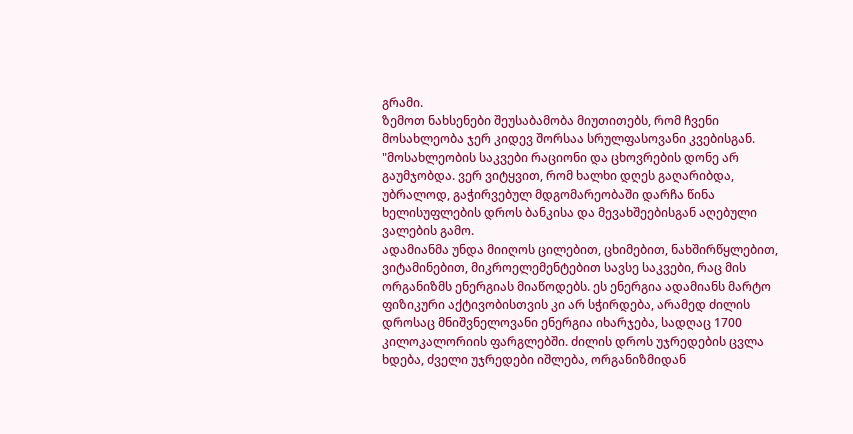გრამი.
ზემოთ ნახსენები შეუსაბამობა მიუთითებს, რომ ჩვენი მოსახლეობა ჯერ კიდევ შორსაა სრულფასოვანი კვებისგან. "მოსახლეობის საკვები რაციონი და ცხოვრების დონე არ გაუმჯობდა. ვერ ვიტყვით, რომ ხალხი დღეს გაღარიბდა, უბრალოდ, გაჭირვებულ მდგომარეობაში დარჩა წინა ხელისუფლების დროს ბანკისა და მევახშეებისგან აღებული ვალების გამო.
ადამიანმა უნდა მიიღოს ცილებით, ცხიმებით, ნახშირწყლებით, ვიტამინებით, მიკროელემენტებით სავსე საკვები, რაც მის ორგანიზმს ენერგიას მიაწოდებს. ეს ენერგია ადამიანს მარტო ფიზიკური აქტივობისთვის კი არ სჭირდება, არამედ ძილის დროსაც მნიშვნელოვანი ენერგია იხარჯება, სადღაც 1700 კილოკალორიის ფარგლებში. ძილის დროს უჯრედების ცვლა ხდება, ძველი უჯრედები იშლება, ორგანიზმიდან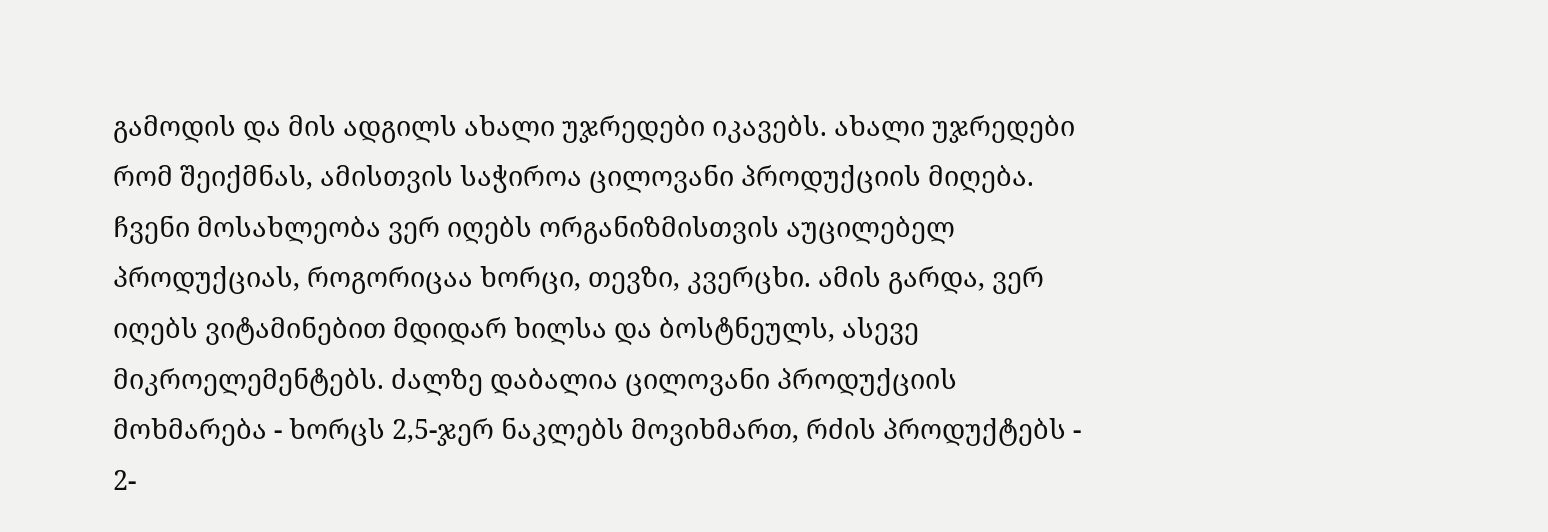გამოდის და მის ადგილს ახალი უჯრედები იკავებს. ახალი უჯრედები რომ შეიქმნას, ამისთვის საჭიროა ცილოვანი პროდუქციის მიღება.
ჩვენი მოსახლეობა ვერ იღებს ორგანიზმისთვის აუცილებელ პროდუქციას, როგორიცაა ხორცი, თევზი, კვერცხი. ამის გარდა, ვერ იღებს ვიტამინებით მდიდარ ხილსა და ბოსტნეულს, ასევე მიკროელემენტებს. ძალზე დაბალია ცილოვანი პროდუქციის მოხმარება - ხორცს 2,5-ჯერ ნაკლებს მოვიხმართ, რძის პროდუქტებს - 2-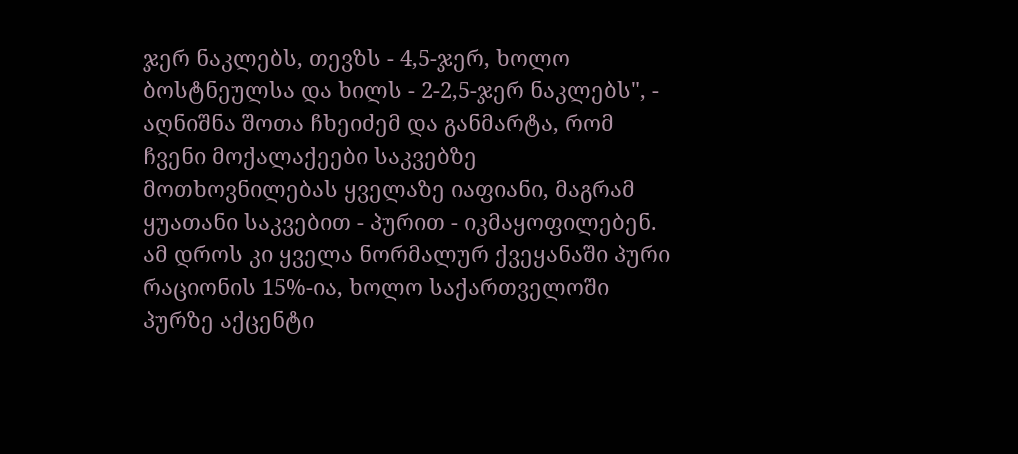ჯერ ნაკლებს, თევზს - 4,5-ჯერ, ხოლო ბოსტნეულსა და ხილს - 2-2,5-ჯერ ნაკლებს", - აღნიშნა შოთა ჩხეიძემ და განმარტა, რომ ჩვენი მოქალაქეები საკვებზე მოთხოვნილებას ყველაზე იაფიანი, მაგრამ ყუათანი საკვებით - პურით - იკმაყოფილებენ.
ამ დროს კი ყველა ნორმალურ ქვეყანაში პური რაციონის 15%-ია, ხოლო საქართველოში პურზე აქცენტი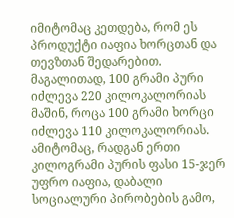იმიტომაც კეთდება, რომ ეს პროდუქტი იაფია ხორცთან და თევზთან შედარებით. მაგალითად, 100 გრამი პური იძლევა 220 კილოკალორიას მაშინ, როცა 100 გრამი ხორცი იძლევა 110 კილოკალორიას. ამიტომაც, რადგან ერთი კილოგრამი პურის ფასი 15-ჯერ უფრო იაფია, დაბალი სოციალური პირობების გამო,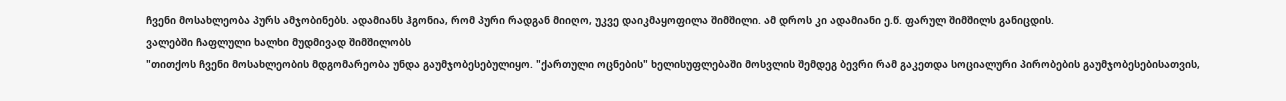ჩვენი მოსახლეობა პურს ამჯობინებს. ადამიანს ჰგონია, რომ პური რადგან მიიღო, უკვე დაიკმაყოფილა შიმშილი. ამ დროს კი ადამიანი ე.წ. ფარულ შიმშილს განიცდის.
ვალებში ჩაფლული ხალხი მუდმივად შიმშილობს
"თითქოს ჩვენი მოსახლეობის მდგომარეობა უნდა გაუმჯობესებულიყო. "ქართული ოცნების" ხელისუფლებაში მოსვლის შემდეგ ბევრი რამ გაკეთდა სოციალური პირობების გაუმჯობესებისათვის,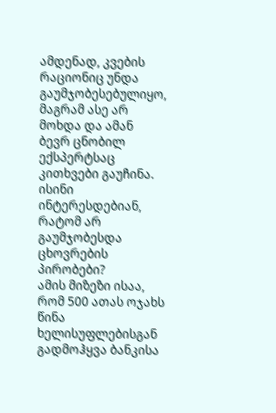ამდენად, კვების რაციონიც უნდა გაუმჯობესებულიყო, მაგრამ ასე არ მოხდა და ამან ბევრ ცნობილ ექსპერტსაც კითხვები გაუჩინა. ისინი ინტერესდებიან, რატომ არ გაუმჯობესდა ცხოვრების პირობები?
ამის მიზეზი ისაა, რომ 500 ათას ოჯახს წინა ხელისუფლებისგან გადმოჰყვა ბანკისა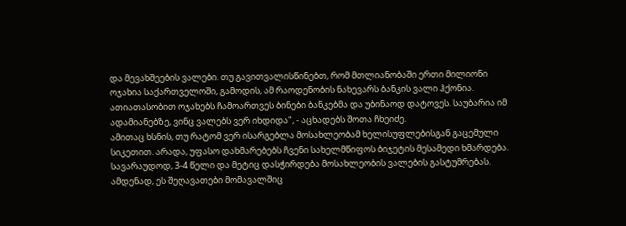და მევახშეების ვალები. თუ გავითვალისწინებთ, რომ მთლიანობაში ერთი მილიონი ოჯახია საქართველოში, გამოდის, ამ რაოდენობის ნახევარს ბანკის ვალი ჰქონია. ათიათასობით ოჯახებს ჩამოართვეს ბინები ბანკებმა და უბინაოდ დატოვეს. საუბარია იმ ადამიანებზე, ვინც ვალებს ვერ იხდიდა", - აცხადებს შოთა ჩხეიძე.
ამითაც ხსნის, თუ რატომ ვერ ისარგებლა მოსახლეობამ ხელისუფლებისგან გაცემული სიკეთით. არადა, უფასო დახმარებებს ჩვენი სახელმწიფოს ბიჯეტის მესამედი ხმარდება. სავარაუდოდ, 3-4 წელი და მეტიც დასჭირდება მოსახლეობის ვალების გასტუმრებას. ამდენად, ეს შეღავათები მომავალშიც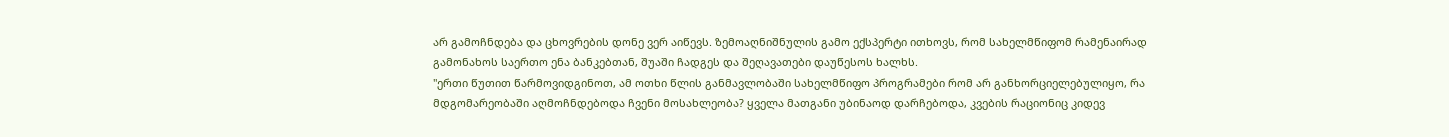არ გამოჩნდება და ცხოვრების დონე ვერ აიწევს. ზემოაღნიშნულის გამო ექსპერტი ითხოვს, რომ სახელმწიფომ რამენაირად გამონახოს საერთო ენა ბანკებთან, შუაში ჩადგეს და შეღავათები დაუწესოს ხალხს.
"ერთი წუთით წარმოვიდგინოთ, ამ ოთხი წლის განმავლობაში სახელმწიფო პროგრამები რომ არ განხორციელებულიყო, რა მდგომარეობაში აღმოჩნდებოდა ჩვენი მოსახლეობა? ყველა მათგანი უბინაოდ დარჩებოდა, კვების რაციონიც კიდევ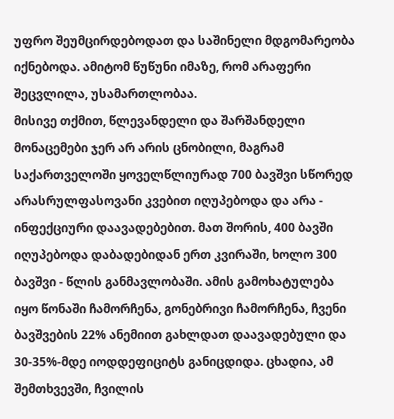უფრო შეუმცირდებოდათ და საშინელი მდგომარეობა იქნებოდა. ამიტომ წუწუნი იმაზე, რომ არაფერი შეცვლილა, უსამართლობაა.
მისივე თქმით, წლევანდელი და შარშანდელი მონაცემები ჯერ არ არის ცნობილი, მაგრამ საქართველოში ყოველწლიურად 700 ბავშვი სწორედ არასრულფასოვანი კვებით იღუპებოდა და არა - ინფექციური დაავადებებით. მათ შორის, 400 ბავში იღუპებოდა დაბადებიდან ერთ კვირაში, ხოლო 300 ბავშვი - წლის განმავლობაში. ამის გამოხატულება იყო წონაში ჩამორჩენა, გონებრივი ჩამორჩენა, ჩვენი ბავშვების 22% ანემიით გახლდათ დაავადებული და 30-35%-მდე იოდდეფიციტს განიცდიდა. ცხადია, ამ შემთხვევში, ჩვილის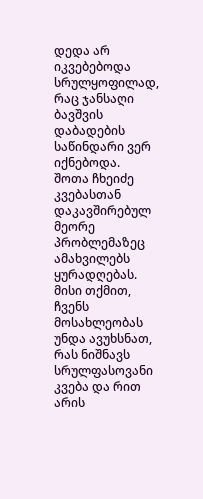დედა არ იკვებებოდა სრულყოფილად, რაც ჯანსაღი ბავშვის დაბადების საწინდარი ვერ იქნებოდა.
შოთა ჩხეიძე კვებასთან დაკავშირებულ მეორე პრობლემაზეც ამახვილებს ყურადღებას. მისი თქმით, ჩვენს მოსახლეობას უნდა ავუხსნათ, რას ნიშნავს სრულფასოვანი კვება და რით არის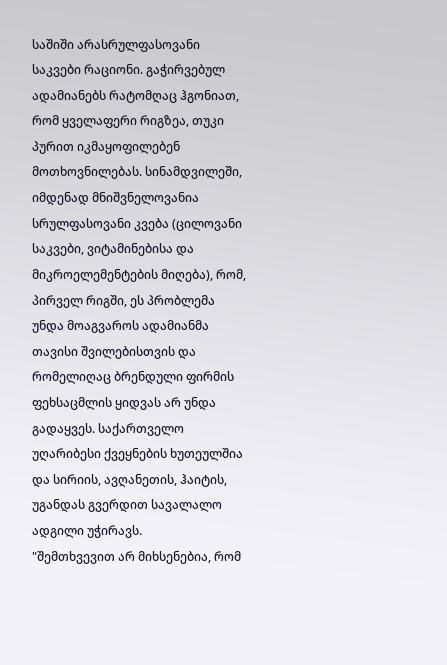საშიში არასრულფასოვანი საკვები რაციონი. გაჭირვებულ ადამიანებს რატომღაც ჰგონიათ, რომ ყველაფერი რიგზეა, თუკი პურით იკმაყოფილებენ მოთხოვნილებას. სინამდვილეში, იმდენად მნიშვნელოვანია სრულფასოვანი კვება (ცილოვანი საკვები, ვიტამინებისა და მიკროელემენტების მიღება), რომ, პირველ რიგში, ეს პრობლემა უნდა მოაგვაროს ადამიანმა თავისი შვილებისთვის და რომელიღაც ბრენდული ფირმის ფეხსაცმლის ყიდვას არ უნდა გადაყვეს. საქართველო უღარიბესი ქვეყნების ხუთეულშია და სირიის, ავღანეთის, ჰაიტის, უგანდას გვერდით სავალალო ადგილი უჭირავს.
"შემთხვევით არ მიხსენებია, რომ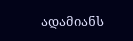ადამიანს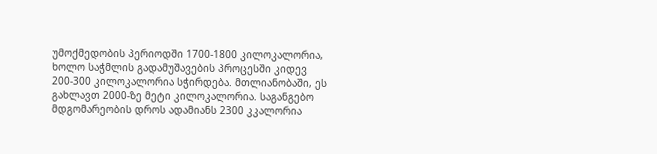უმოქმედობის პერიოდში 1700-1800 კილოკალორია, ხოლო საჭმლის გადამუშავების პროცესში კიდევ 200-300 კილოკალორია სჭირდება. მთლიანობაში, ეს გახლავთ 2000-ზე მეტი კილოკალორია. საგანგებო მდგომარეობის დროს ადამიანს 2300 კკალორია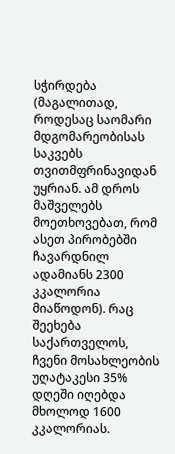სჭირდება (მაგალითად, როდესაც საომარი მდგომარეობისას საკვებს თვითმფრინავიდან უყრიან. ამ დროს მაშველებს მოეთხოვებათ, რომ ასეთ პირობებში ჩავარდნილ ადამიანს 2300 კკალორია მიაწოდონ). რაც შეეხება საქართველოს, ჩვენი მოსახლეობის უღატაკესი 35% დღეში იღებდა მხოლოდ 1600 კკალორიას.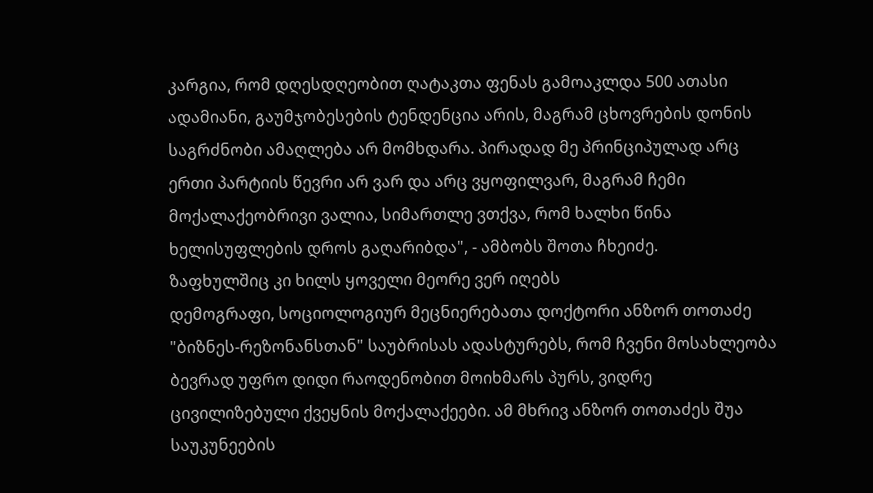კარგია, რომ დღესდღეობით ღატაკთა ფენას გამოაკლდა 500 ათასი ადამიანი, გაუმჯობესების ტენდენცია არის, მაგრამ ცხოვრების დონის საგრძნობი ამაღლება არ მომხდარა. პირადად მე პრინციპულად არც ერთი პარტიის წევრი არ ვარ და არც ვყოფილვარ, მაგრამ ჩემი მოქალაქეობრივი ვალია, სიმართლე ვთქვა, რომ ხალხი წინა ხელისუფლების დროს გაღარიბდა", - ამბობს შოთა ჩხეიძე.
ზაფხულშიც კი ხილს ყოველი მეორე ვერ იღებს
დემოგრაფი, სოციოლოგიურ მეცნიერებათა დოქტორი ანზორ თოთაძე "ბიზნეს-რეზონანსთან" საუბრისას ადასტურებს, რომ ჩვენი მოსახლეობა ბევრად უფრო დიდი რაოდენობით მოიხმარს პურს, ვიდრე ცივილიზებული ქვეყნის მოქალაქეები. ამ მხრივ ანზორ თოთაძეს შუა საუკუნეების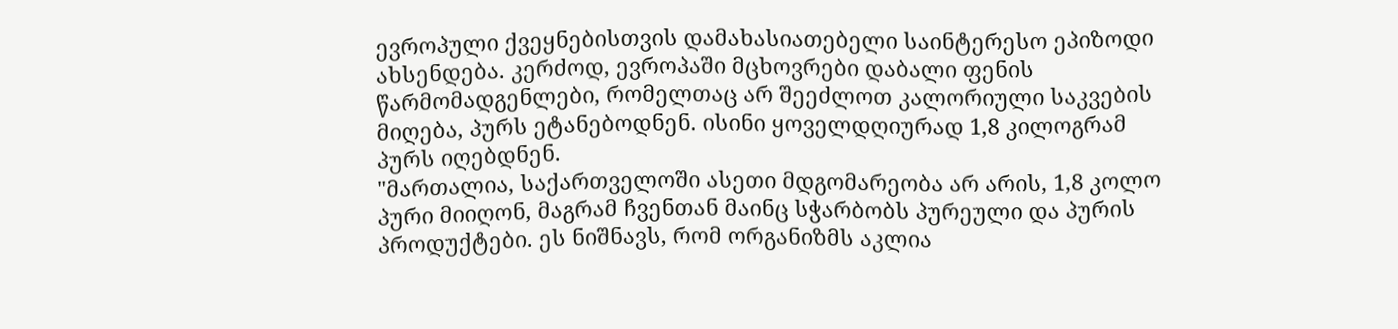ევროპული ქვეყნებისთვის დამახასიათებელი საინტერესო ეპიზოდი ახსენდება. კერძოდ, ევროპაში მცხოვრები დაბალი ფენის წარმომადგენლები, რომელთაც არ შეეძლოთ კალორიული საკვების მიღება, პურს ეტანებოდნენ. ისინი ყოველდღიურად 1,8 კილოგრამ პურს იღებდნენ.
"მართალია, საქართველოში ასეთი მდგომარეობა არ არის, 1,8 კოლო პური მიიღონ, მაგრამ ჩვენთან მაინც სჭარბობს პურეული და პურის პროდუქტები. ეს ნიშნავს, რომ ორგანიზმს აკლია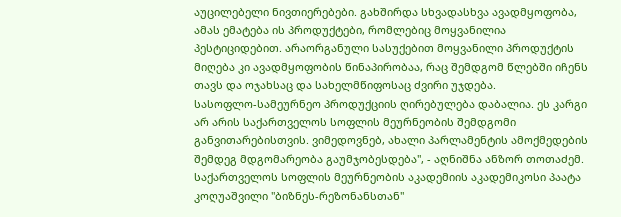აუცილებელი ნივთიერებები. გახშირდა სხვადასხვა ავადმყოფობა, ამას ემატება ის პროდუქტები, რომლებიც მოყვანილია პესტიციდებით. არაორგანული სასუქებით მოყვანილი პროდუქტის მიღება კი ავადმყოფობის წინაპირობაა, რაც შემდგომ წლებში იჩენს თავს და ოჯახსაც და სახელმწიფოსაც ძვირი უჯდება.
სასოფლო-სამეურნეო პროდუქციის ღირებულება დაბალია. ეს კარგი არ არის საქართველოს სოფლის მეურნეობის შემდგომი განვითარებისთვის. ვიმედოვნებ, ახალი პარლამენტის ამოქმედების შემდეგ მდგომარეობა გაუმჯობესდება", - აღნიშნა ანზორ თოთაძემ.
საქართველოს სოფლის მეურნეობის აკადემიის აკადემიკოსი პაატა კოღუაშვილი "ბიზნეს-რეზონანსთან"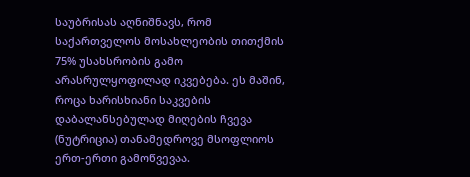საუბრისას აღნიშნავს, რომ საქართველოს მოსახლეობის თითქმის 75% უსახსრობის გამო არასრულყოფილად იკვებება. ეს მაშინ, როცა ხარისხიანი საკვების დაბალანსებულად მიღების ჩვევა (ნუტრიცია) თანამედროვე მსოფლიოს ერთ-ერთი გამოწვევაა.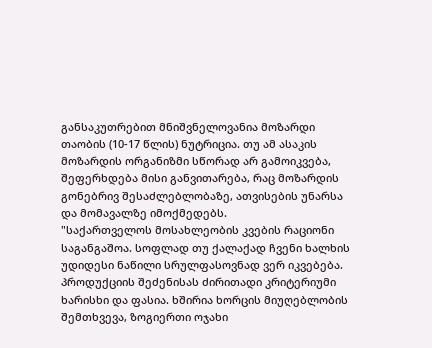განსაკუთრებით მნიშვნელოვანია მოზარდი თაობის (10-17 წლის) ნუტრიცია. თუ ამ ასაკის მოზარდის ორგანიზმი სწორად არ გამოიკვება, შეფერხდება მისი განვითარება, რაც მოზარდის გონებრივ შესაძლებლობაზე, ათვისების უნარსა და მომავალზე იმოქმედებს.
"საქართველოს მოსახლეობის კვების რაციონი საგანგაშოა. სოფლად თუ ქალაქად ჩვენი ხალხის უდიდესი ნაწილი სრულფასოვნად ვერ იკვებება. პროდუქციის შეძენისას ძირითადი კრიტერიუმი ხარისხი და ფასია. ხშირია ხორცის მიუღებლობის შემთხვევა, ზოგიერთი ოჯახი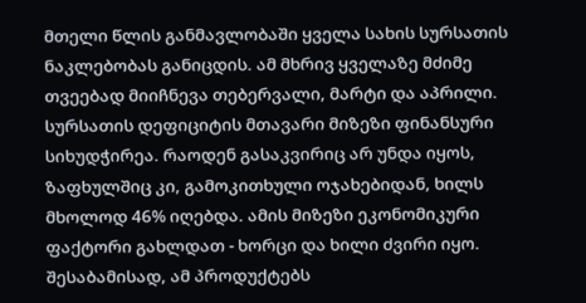მთელი წლის განმავლობაში ყველა სახის სურსათის ნაკლებობას განიცდის. ამ მხრივ ყველაზე მძიმე თვეებად მიიჩნევა თებერვალი, მარტი და აპრილი.
სურსათის დეფიციტის მთავარი მიზეზი ფინანსური სიხუდჭირეა. რაოდენ გასაკვირიც არ უნდა იყოს, ზაფხულშიც კი, გამოკითხული ოჯახებიდან, ხილს მხოლოდ 46% იღებდა. ამის მიზეზი ეკონომიკური ფაქტორი გახლდათ - ხორცი და ხილი ძვირი იყო. შესაბამისად, ამ პროდუქტებს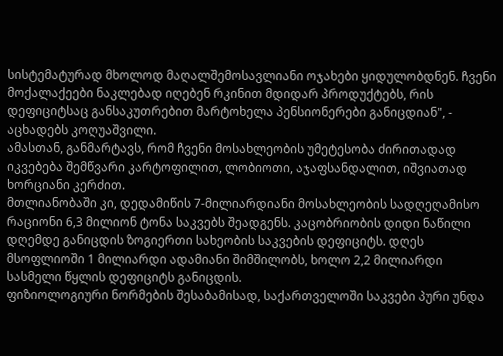სისტემატურად მხოლოდ მაღალშემოსავლიანი ოჯახები ყიდულობდნენ. ჩვენი მოქალაქეები ნაკლებად იღებენ რკინით მდიდარ პროდუქტებს, რის დეფიციტსაც განსაკუთრებით მარტოხელა პენსიონერები განიცდიან", - აცხადებს კოღუაშვილი.
ამასთან, განმარტავს, რომ ჩვენი მოსახლეობის უმეტესობა ძირითადად იკვებება შემწვარი კარტოფილით, ლობიოთი, აჯაფსანდალით, იშვიათად ხორციანი კერძით.
მთლიანობაში კი, დედამიწის 7-მილიარდიანი მოსახლეობის სადღეღამისო რაციონი 6,3 მილიონ ტონა საკვებს შეადგენს. კაცობრიობის დიდი ნაწილი დღემდე განიცდის ზოგიერთი სახეობის საკვების დეფიციტს. დღეს მსოფლიოში 1 მილიარდი ადამიანი შიმშილობს, ხოლო 2,2 მილიარდი სასმელი წყლის დეფიციტს განიცდის.
ფიზიოლოგიური ნორმების შესაბამისად, საქართველოში საკვები პური უნდა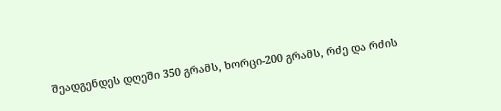შეადგენდეს დღეში 350 გრამს, ხორცი-200 გრამს, რძე და რძის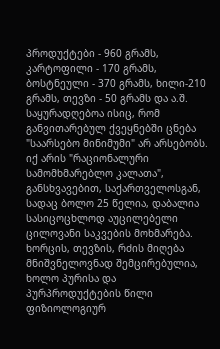პროდუქტები - 960 გრამს, კარტოფილი - 170 გრამს, ბოსტნეული - 370 გრამს, ხილი-210 გრამს, თევზი - 50 გრამს და ა.შ. საყურადღებოა ისიც, რომ განვითარებულ ქვეყნებში ცნება "საარსებო მინიმუმი" არ არსებობს. იქ არის "რაციონალური სამომხმარებლო კალათა", განსხვავებით, საქართველოსგან, სადაც ბოლო 25 წელია, დაბალია სასიცოცხლოდ აუცილებელი ცილოვანი საკვების მოხმარება. ხორცის, თევზის, რძის მიღება მნიშვნელოვნად შემცირებულია, ხოლო პურისა და პურპროდუქტების წილი ფიზიოლოგიურ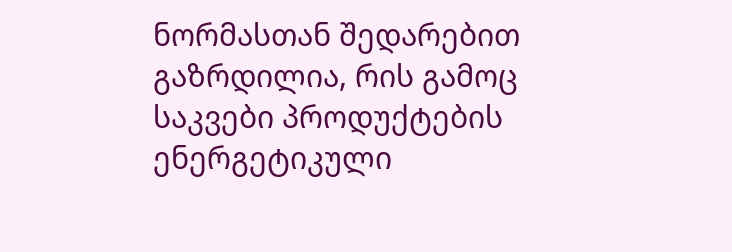ნორმასთან შედარებით გაზრდილია, რის გამოც საკვები პროდუქტების ენერგეტიკული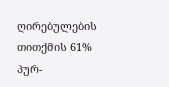ღირებულების თითქმის 61% პურ-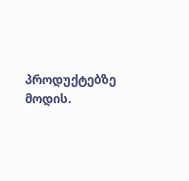პროდუქტებზე მოდის.